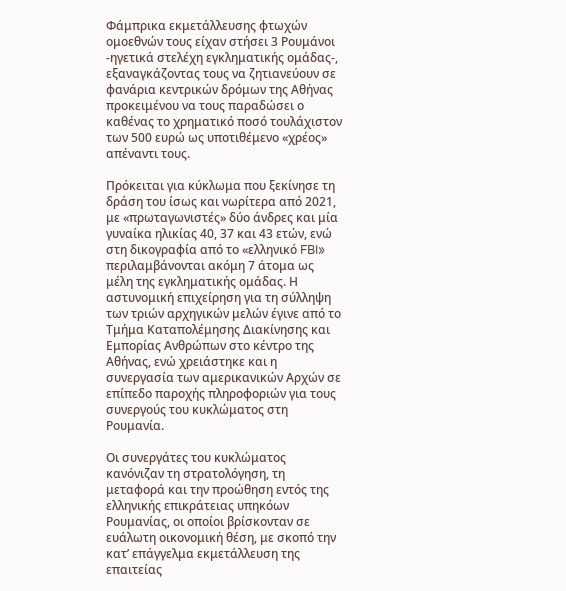Φάμπρικα εκμετάλλευσης φτωχών ομοεθνών τους είχαν στήσει 3 Ρουμάνοι -ηγετικά στελέχη εγκληματικής ομάδας-, εξαναγκάζοντας τους να ζητιανεύουν σε φανάρια κεντρικών δρόμων της Αθήνας προκειμένου να τους παραδώσει ο καθένας το χρηματικό ποσό τουλάχιστον των 500 ευρώ ως υποτιθέμενο «χρέος» απέναντι τους.

Πρόκειται για κύκλωμα που ξεκίνησε τη δράση του ίσως και νωρίτερα από 2021, με «πρωταγωνιστές» δύο άνδρες και μία γυναίκα ηλικίας 40, 37 και 43 ετών, ενώ στη δικογραφία από το «ελληνικό FBI» περιλαμβάνονται ακόμη 7 άτομα ως μέλη της εγκληματικής ομάδας. Η αστυνομική επιχείρηση για τη σύλληψη των τριών αρχηγικών μελών έγινε από το Τμήμα Καταπολέμησης Διακίνησης και Εμπορίας Ανθρώπων στο κέντρο της Αθήνας, ενώ χρειάστηκε και η συνεργασία των αμερικανικών Αρχών σε επίπεδο παροχής πληροφοριών για τους συνεργούς του κυκλώματος στη Ρουμανία.

Οι συνεργάτες του κυκλώματος κανόνιζαν τη στρατολόγηση, τη μεταφορά και την προώθηση εντός της ελληνικής επικράτειας υπηκόων Ρουμανίας, οι οποίοι βρίσκονταν σε ευάλωτη οικονομική θέση, με σκοπό την κατ’ επάγγελμα εκμετάλλευση της επαιτείας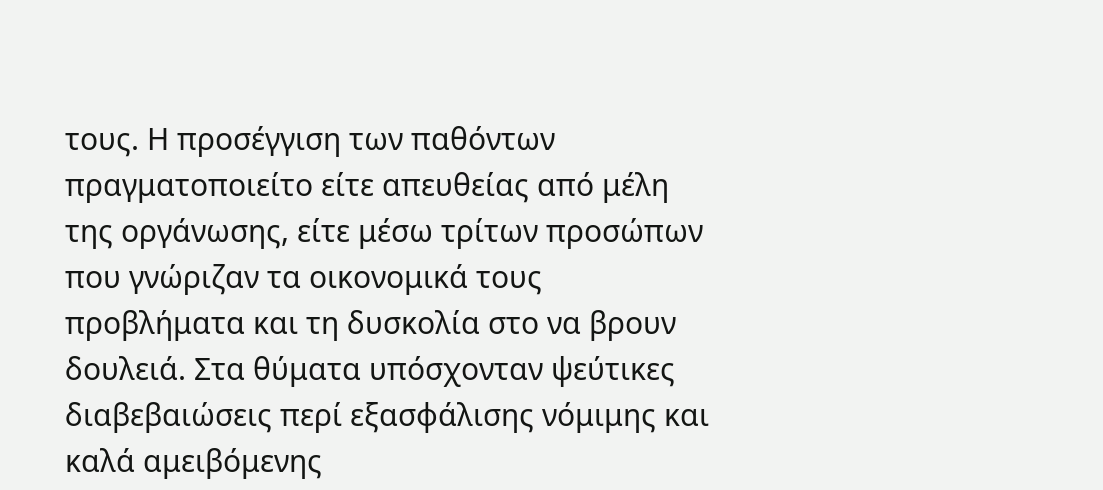τους. Η προσέγγιση των παθόντων πραγματοποιείτο είτε απευθείας από μέλη της οργάνωσης, είτε μέσω τρίτων προσώπων που γνώριζαν τα οικονομικά τους προβλήματα και τη δυσκολία στο να βρουν δουλειά. Στα θύματα υπόσχονταν ψεύτικες διαβεβαιώσεις περί εξασφάλισης νόμιμης και καλά αμειβόμενης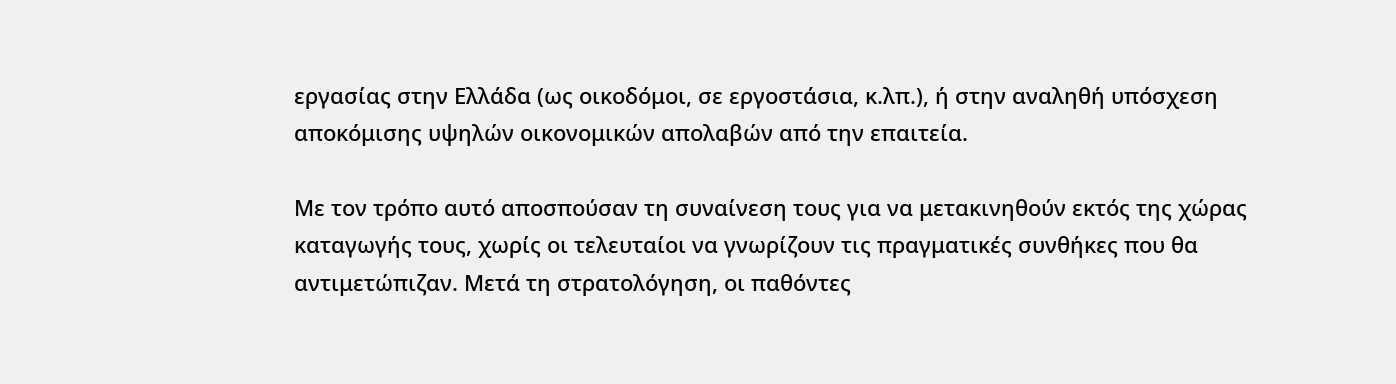εργασίας στην Ελλάδα (ως οικοδόμοι, σε εργοστάσια, κ.λπ.), ή στην αναληθή υπόσχεση αποκόμισης υψηλών οικονομικών απολαβών από την επαιτεία.

Με τον τρόπο αυτό αποσπούσαν τη συναίνεση τους για να μετακινηθούν εκτός της χώρας καταγωγής τους, χωρίς οι τελευταίοι να γνωρίζουν τις πραγματικές συνθήκες που θα αντιμετώπιζαν. Μετά τη στρατολόγηση, οι παθόντες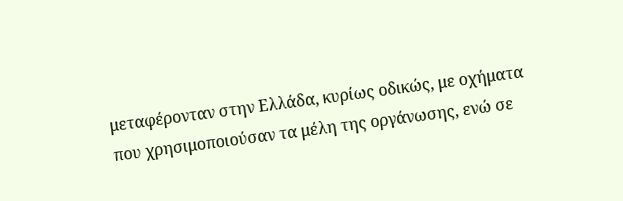μεταφέρονταν στην Ελλάδα, κυρίως οδικώς, με οχήματα που χρησιμοποιούσαν τα μέλη της οργάνωσης, ενώ σε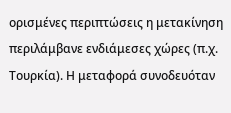ορισμένες περιπτώσεις η μετακίνηση περιλάμβανε ενδιάμεσες χώρες (π.χ. Τουρκία). Η μεταφορά συνοδευόταν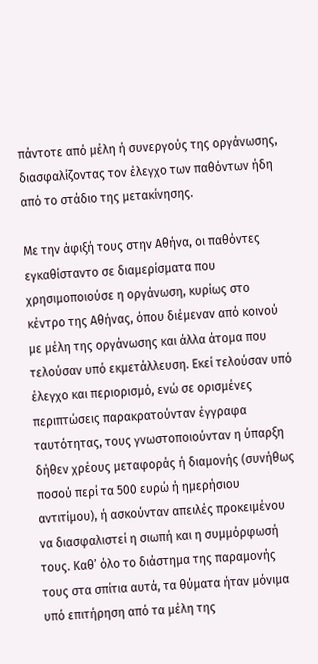πάντοτε από μέλη ή συνεργούς της οργάνωσης, διασφαλίζοντας τον έλεγχο των παθόντων ήδη από το στάδιο της μετακίνησης.

Με την άφιξή τους στην Αθήνα, οι παθόντες εγκαθίσταντο σε διαμερίσματα που χρησιμοποιούσε η οργάνωση, κυρίως στο κέντρο της Αθήνας, όπου διέμεναν από κοινού με μέλη της οργάνωσης και άλλα άτομα που τελούσαν υπό εκμετάλλευση. Εκεί τελούσαν υπό έλεγχο και περιορισμό, ενώ σε ορισμένες περιπτώσεις παρακρατούνταν έγγραφα ταυτότητας, τους γνωστοποιούνταν η ύπαρξη δήθεν χρέους μεταφοράς ή διαμονής (συνήθως ποσού περί τα 500 ευρώ ή ημερήσιου αντιτίμου), ή ασκούνταν απειλές προκειμένου να διασφαλιστεί η σιωπή και η συμμόρφωσή τους. Καθ’ όλο το διάστημα της παραμονής τους στα σπίτια αυτά, τα θύματα ήταν μόνιμα υπό επιτήρηση από τα μέλη της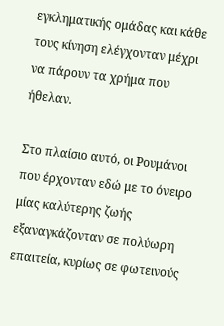εγκληματικής ομάδας και κάθε τους κίνηση ελέγχονταν μέχρι να πάρουν τα χρήμα που ήθελαν.

Στο πλαίσιο αυτό, οι Ρουμάνοι που έρχονταν εδώ με το όνειρο μίας καλύτερης ζωής εξαναγκάζονταν σε πολύωρη επαιτεία, κυρίως σε φωτεινούς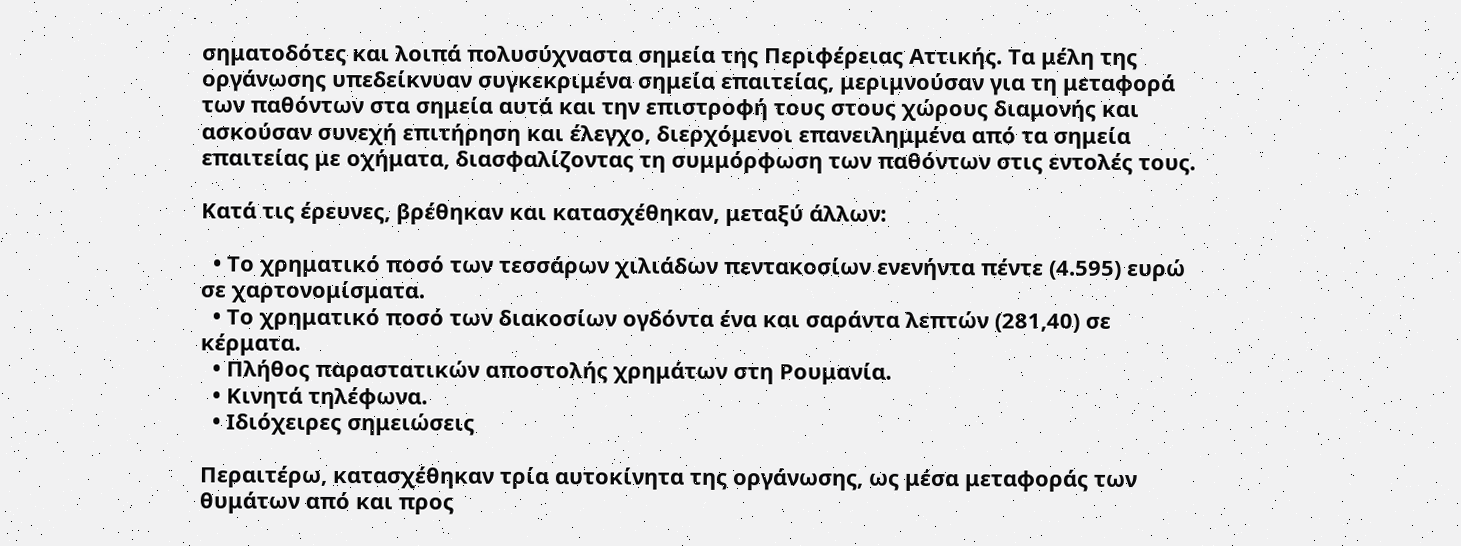σηματοδότες και λοιπά πολυσύχναστα σημεία της Περιφέρειας Αττικής. Τα μέλη της οργάνωσης υπεδείκνυαν συγκεκριμένα σημεία επαιτείας, μεριμνούσαν για τη μεταφορά των παθόντων στα σημεία αυτά και την επιστροφή τους στους χώρους διαμονής και ασκούσαν συνεχή επιτήρηση και έλεγχο, διερχόμενοι επανειλημμένα από τα σημεία επαιτείας με οχήματα, διασφαλίζοντας τη συμμόρφωση των παθόντων στις εντολές τους.

Κατά τις έρευνες, βρέθηκαν και κατασχέθηκαν, μεταξύ άλλων:

  • Το χρηματικό ποσό των τεσσάρων χιλιάδων πεντακοσίων ενενήντα πέντε (4.595) ευρώ σε χαρτονομίσματα.
  • Το χρηματικό ποσό των διακοσίων ογδόντα ένα και σαράντα λεπτών (281,40) σε κέρματα.
  • Πλήθος παραστατικών αποστολής χρημάτων στη Ρουμανία.
  • Κινητά τηλέφωνα.
  • Ιδιόχειρες σημειώσεις

Περαιτέρω, κατασχέθηκαν τρία αυτοκίνητα της οργάνωσης, ως μέσα μεταφοράς των θυμάτων από και προς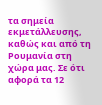τα σημεία εκμετάλλευσης, καθώς και από τη Ρουμανία στη χώρα μας. Σε ότι αφορά τα 12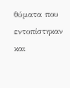θύματα που εντοπίστηκαν και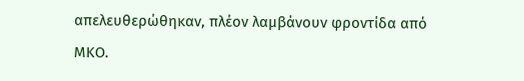απελευθερώθηκαν, πλέον λαμβάνουν φροντίδα από ΜΚΟ.